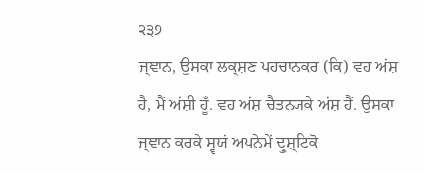੨੩੭
ਜ੍ਞਾਨ, ਉਸਕਾ ਲਕ੍ਸ਼ਣ ਪਹਚਾਨਕਰ (ਕਿ) ਵਹ ਅਂਸ਼ ਹੈ, ਮੈਂ ਅਂਸ਼ੀ ਹੂਁ. ਵਹ ਅਂਸ਼ ਚੈਤਨ੍ਯਕੇ ਅਂਸ਼ ਹੈਂ. ਉਸਕਾ ਜ੍ਞਾਨ ਕਰਕੇ ਸ੍ਵਯਂ ਅਪਨੇਮੇਂ ਦ੍ਰੁਸ਼੍ਟਿਕੋ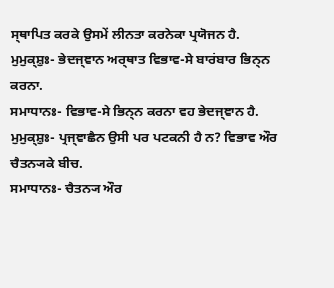ਸ੍ਥਾਪਿਤ ਕਰਕੇ ਉਸਮੇਂ ਲੀਨਤਾ ਕਰਨੇਕਾ ਪ੍ਰਯੋਜਨ ਹੈ.
ਮੁਮੁਕ੍ਸ਼ੁਃ- ਭੇਦਜ੍ਞਾਨ ਅਰ੍ਥਾਤ ਵਿਭਾਵ-ਸੇ ਬਾਰਂਬਾਰ ਭਿਨ੍ਨ ਕਰਨਾ.
ਸਮਾਧਾਨਃ- ਵਿਭਾਵ-ਸੇ ਭਿਨ੍ਨ ਕਰਨਾ ਵਹ ਭੇਦਜ੍ਞਾਨ ਹੈ.
ਮੁਮੁਕ੍ਸ਼ੁਃ- ਪ੍ਰਜ੍ਞਾਛੈਨ ਉਸੀ ਪਰ ਪਟਕਨੀ ਹੈ ਨ? ਵਿਭਾਵ ਔਰ ਚੈਤਨ੍ਯਕੇ ਬੀਚ.
ਸਮਾਧਾਨਃ- ਚੈਤਨ੍ਯ ਔਰ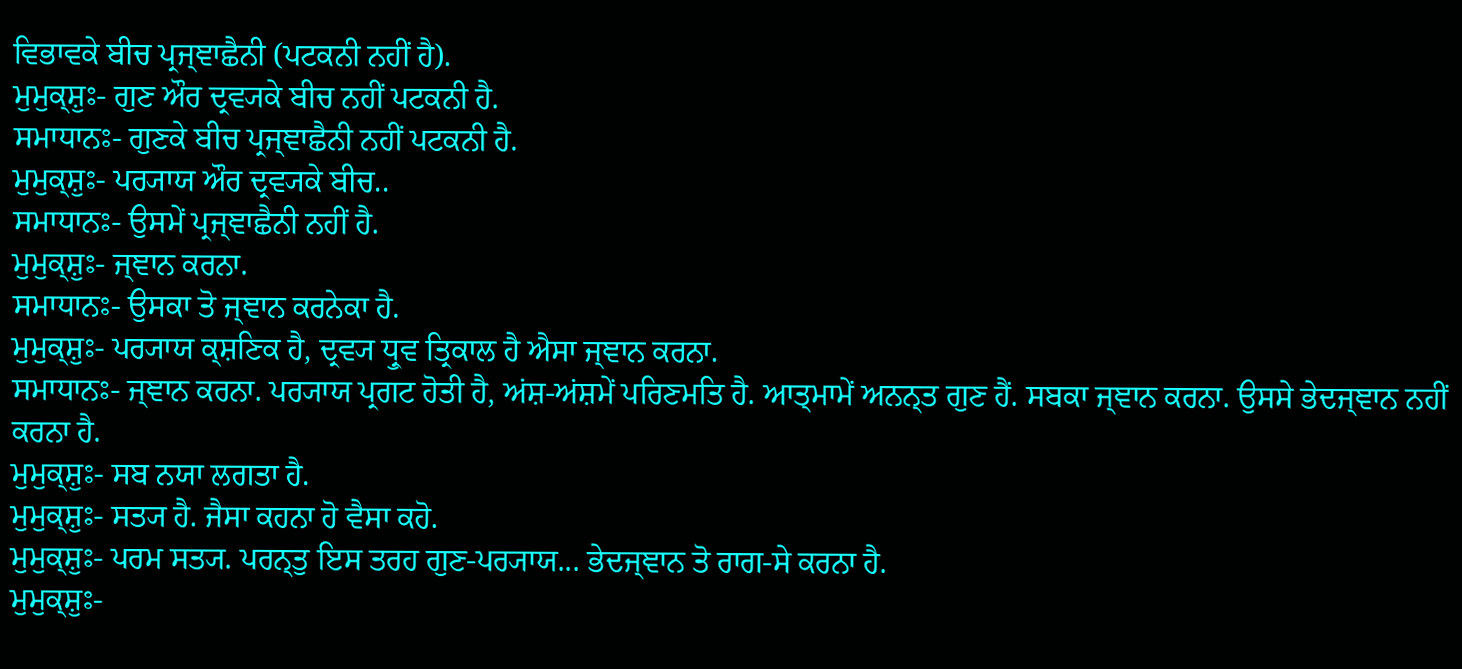ਵਿਭਾਵਕੇ ਬੀਚ ਪ੍ਰਜ੍ਞਾਛੈਨੀ (ਪਟਕਨੀ ਨਹੀਂ ਹੈ).
ਮੁਮੁਕ੍ਸ਼ੁਃ- ਗੁਣ ਔਰ ਦ੍ਰਵ੍ਯਕੇ ਬੀਚ ਨਹੀਂ ਪਟਕਨੀ ਹੈ.
ਸਮਾਧਾਨਃ- ਗੁਣਕੇ ਬੀਚ ਪ੍ਰਜ੍ਞਾਛੈਨੀ ਨਹੀਂ ਪਟਕਨੀ ਹੈ.
ਮੁਮੁਕ੍ਸ਼ੁਃ- ਪਰ੍ਯਾਯ ਔਰ ਦ੍ਰਵ੍ਯਕੇ ਬੀਚ..
ਸਮਾਧਾਨਃ- ਉਸਮੇਂ ਪ੍ਰਜ੍ਞਾਛੈਨੀ ਨਹੀਂ ਹੈ.
ਮੁਮੁਕ੍ਸ਼ੁਃ- ਜ੍ਞਾਨ ਕਰਨਾ.
ਸਮਾਧਾਨਃ- ਉਸਕਾ ਤੋ ਜ੍ਞਾਨ ਕਰਨੇਕਾ ਹੈ.
ਮੁਮੁਕ੍ਸ਼ੁਃ- ਪਰ੍ਯਾਯ ਕ੍ਸ਼ਣਿਕ ਹੈ, ਦ੍ਰਵ੍ਯ ਧ੍ਰੁਵ ਤ੍ਰਿਕਾਲ ਹੈ ਐਸਾ ਜ੍ਞਾਨ ਕਰਨਾ.
ਸਮਾਧਾਨਃ- ਜ੍ਞਾਨ ਕਰਨਾ. ਪਰ੍ਯਾਯ ਪ੍ਰਗਟ ਹੋਤੀ ਹੈ, ਅਂਸ਼-ਅਂਸ਼ਮੇਂ ਪਰਿਣਮਤਿ ਹੈ. ਆਤ੍ਮਾਮੇਂ ਅਨਨ੍ਤ ਗੁਣ ਹੈਂ. ਸਬਕਾ ਜ੍ਞਾਨ ਕਰਨਾ. ਉਸਸੇ ਭੇਦਜ੍ਞਾਨ ਨਹੀਂ ਕਰਨਾ ਹੈ.
ਮੁਮੁਕ੍ਸ਼ੁਃ- ਸਬ ਨਯਾ ਲਗਤਾ ਹੈ.
ਮੁਮੁਕ੍ਸ਼ੁਃ- ਸਤ੍ਯ ਹੈ. ਜੈਸਾ ਕਹਨਾ ਹੋ ਵੈਸਾ ਕਹੋ.
ਮੁਮੁਕ੍ਸ਼ੁਃ- ਪਰਮ ਸਤ੍ਯ. ਪਰਨ੍ਤੁ ਇਸ ਤਰਹ ਗੁਣ-ਪਰ੍ਯਾਯ... ਭੇਦਜ੍ਞਾਨ ਤੋ ਰਾਗ-ਸੇ ਕਰਨਾ ਹੈ.
ਮੁਮੁਕ੍ਸ਼ੁਃ-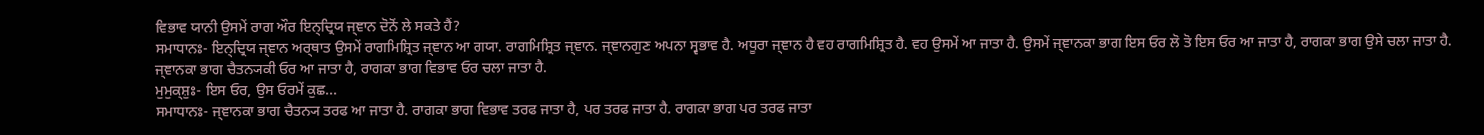ਵਿਭਾਵ ਯਾਨੀ ਉਸਮੇਂ ਰਾਗ ਔਰ ਇਨ੍ਦ੍ਰਿਯ ਜ੍ਞਾਨ ਦੋਨੋਂ ਲੇ ਸਕਤੇ ਹੈਂ?
ਸਮਾਧਾਨਃ- ਇਨ੍ਦ੍ਰਿਯ ਜ੍ਞਾਨ ਅਰ੍ਥਾਤ ਉਸਮੇਂ ਰਾਗਮਿਸ਼੍ਰਿਤ ਜ੍ਞਾਨ ਆ ਗਯਾ. ਰਾਗਮਿਸ਼੍ਰਿਤ ਜ੍ਞਾਨ. ਜ੍ਞਾਨਗੁਣ ਅਪਨਾ ਸ੍ਵਭਾਵ ਹੈ. ਅਧੂਰਾ ਜ੍ਞਾਨ ਹੈ ਵਹ ਰਾਗਮਿਸ਼੍ਰਿਤ ਹੈ. ਵਹ ਉਸਮੇਂ ਆ ਜਾਤਾ ਹੈ. ਉਸਮੇਂ ਜ੍ਞਾਨਕਾ ਭਾਗ ਇਸ ਓਰ ਲੋ ਤੋ ਇਸ ਓਰ ਆ ਜਾਤਾ ਹੈ, ਰਾਗਕਾ ਭਾਗ ਉਸੇ ਚਲਾ ਜਾਤਾ ਹੈ. ਜ੍ਞਾਨਕਾ ਭਾਗ ਚੈਤਨ੍ਯਕੀ ਓਰ ਆ ਜਾਤਾ ਹੈ, ਰਾਗਕਾ ਭਾਗ ਵਿਭਾਵ ਓਰ ਚਲਾ ਜਾਤਾ ਹੈ.
ਮੁਮੁਕ੍ਸ਼ੁਃ- ਇਸ ਓਰ, ਉਸ ਓਰਮੇਂ ਕੁਛ...
ਸਮਾਧਾਨਃ- ਜ੍ਞਾਨਕਾ ਭਾਗ ਚੈਤਨ੍ਯ ਤਰਫ ਆ ਜਾਤਾ ਹੈ. ਰਾਗਕਾ ਭਾਗ ਵਿਭਾਵ ਤਰਫ ਜਾਤਾ ਹੈ, ਪਰ ਤਰਫ ਜਾਤਾ ਹੈ. ਰਾਗਕਾ ਭਾਗ ਪਰ ਤਰਫ ਜਾਤਾ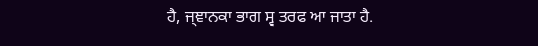ਹੈ, ਜ੍ਞਾਨਕਾ ਭਾਗ ਸ੍ਵ ਤਰਫ ਆ ਜਾਤਾ ਹੈ.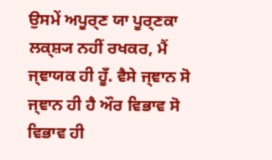ਉਸਮੇਂ ਅਪੂਰ੍ਣ ਯਾ ਪੂਰ੍ਣਕਾ ਲਕ੍ਸ਼੍ਯ ਨਹੀਂ ਰਖਕਰ, ਮੈਂ ਜ੍ਞਾਯਕ ਹੀ ਹੂਁ. ਵੈਸੇ ਜ੍ਞਾਨ ਸੋ ਜ੍ਞਾਨ ਹੀ ਹੈ ਔਰ ਵਿਭਾਵ ਸੋ ਵਿਭਾਵ ਹੀ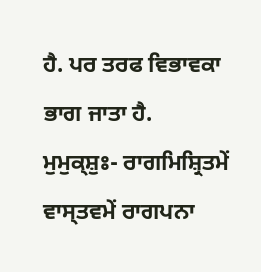ਹੈ. ਪਰ ਤਰਫ ਵਿਭਾਵਕਾ ਭਾਗ ਜਾਤਾ ਹੈ.
ਮੁਮੁਕ੍ਸ਼ੁਃ- ਰਾਗਮਿਸ਼੍ਰਿਤਮੇਂ ਵਾਸ੍ਤਵਮੇਂ ਰਾਗਪਨਾ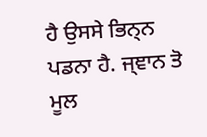ਹੈ ਉਸਸੇ ਭਿਨ੍ਨ ਪਡਨਾ ਹੈ. ਜ੍ਞਾਨ ਤੋ ਮੂਲ